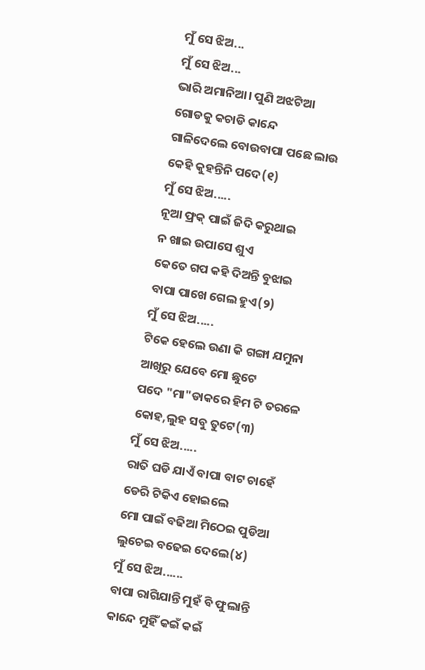ମୁଁ ସେ ଝିଅ...
ମୁଁ ସେ ଝିଅ...
ଭାରି ଅମାନିଆ। ପୁଣି ଅଝଟିଆ
ଗୋଡକୁ କଚାଡି କାନ୍ଦେ
ଗାଳିଦେଲେ ବୋଉବାପା ପଛେ ଲାଉ
କେହି କୁହନ୍ତିନି ପଦେ(୧)
ମୁଁ ସେ ଝିଅ.....
ନୂଆ ଫ୍ରକ୍ ପାଇଁ ଜିଦି କରୁଥାଇ
ନ ଖାଇ ଉପାସେ ଶୁଏ
କେତେ ଗପ କହି ଦିଅନ୍ତି ବୁଝାଇ
ବାପା ପାଖେ ଗେଲ ହୁଏ(୨)
ମୁଁ ସେ ଝିଅ.....
ଟିକେ ହେଲେ ଉଣା କି ଗଙ୍ଗା ଯମୁନା
ଆଖିରୁ ଯେବେ ମୋ ଛୁଟେ
ପଦେ "ମା"ଡାକରେ ହିମ ଟି ତରଳେ
କୋହ,ଲୁହ ସବୁ ତୁଟେ(୩)
ମୁଁ ସେ ଝିଅ.....
ରାତି ଘଡି ଯାଏଁ ବାପା ବାଟ ଚାହେଁ
ଡେରି ଟିକିଏ ହୋଇଲେ
ମୋ ପାଇଁ ବଢିଆ ମିଠେଇ ପୁଡିଆ
ଲୁଚେଇ ବଢେଇ ଦେଲେ(୪)
ମୁଁ ସେ ଝିଅ......
ବାପା ରାଗିଯାନ୍ତି ମୁହଁ ବି ଫୁଲାନ୍ତି
କାନ୍ଦେ ମୁହିଁ କଇଁ କଇଁ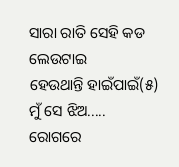ସାରା ରାତି ସେହି କଡ ଲେଉଟାଇ
ହେଉଥାନ୍ତି ହାଇଁପାଇଁ(୫)
ମୁଁ ସେ ଝିଅ.....
ରୋଗରେ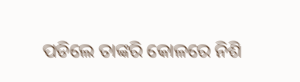ପଡିଲେ ତାଙ୍କରି କୋଳରେ ନିଶି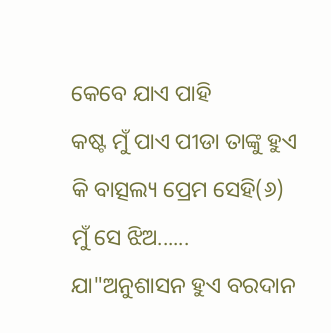କେବେ ଯାଏ ପାହି
କଷ୍ଟ ମୁଁ ପାଏ ପୀଡା ତାଙ୍କୁ ହୁଏ
କି ବାତ୍ସଲ୍ୟ ପ୍ରେମ ସେହି(୬)
ମୁଁ ସେ ଝିଅ......
ଯା"ଅନୁଶାସନ ହୁଏ ବରଦାନ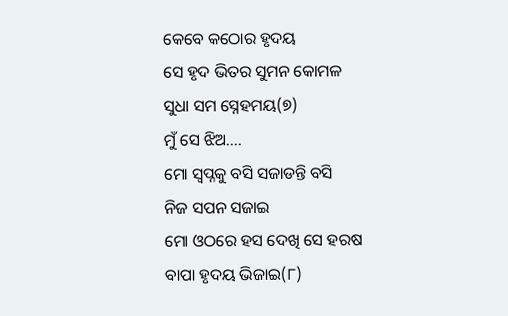କେବେ କଠୋର ହୃଦୟ
ସେ ହୃଦ ଭିତର ସୁମନ କୋମଳ
ସୁଧା ସମ ସ୍ନେହମୟ(୭)
ମୁଁ ସେ ଝିଅ....
ମୋ ସ୍ବପ୍ନକୁ ବସି ସଜାଡନ୍ତି ବସି
ନିଜ ସପନ ସଜାଇ
ମୋ ଓଠରେ ହସ ଦେଖି ସେ ହରଷ
ବାପା ହୃଦୟ ଭିଜାଇ(୮)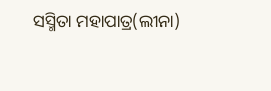ସସ୍ମିତା ମହାପାତ୍ର(ଲୀନା)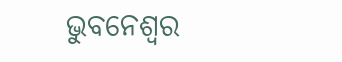ଭୁବନେଶ୍ୱର